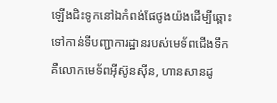ឡើងជិះទូកនៅឯកំពង់ផែថូងយ៉ងដើម្បីឆ្ពោះទៅកាន់ទីបញ្ជាការដ្ឋានរបស់មេទ័ពជើងទឹកគឺលោកមេទ័ពអ៊ីស៊ូនស៊ីន, ហានសានដូ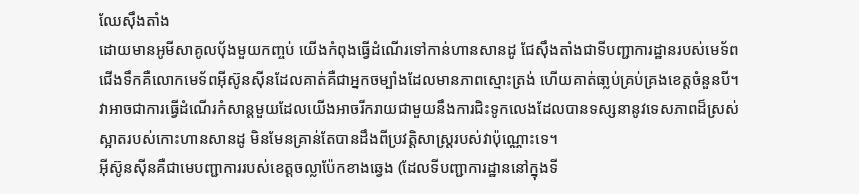ឈែស៊ឹងតាំង
ដោយមានអូមីសាគូលបុ័ងមួយកញ្ចប់ យើងកំពុងធ្វើដំណើរទៅកាន់ហានសានដូ ជែស៊ឹងតាំងជាទីបញ្ជាការដ្ឋានរបស់មេទ័ពជើងទឹកគឺលោកមេទ័ពអ៊ីស៊ូនស៊ីនដែលគាត់គឺជាអ្នកចម្បាំងដែលមានភាពស្មោះត្រង់ ហើយគាត់ធា្លប់គ្រប់គ្រងខេត្តចំនួនបី។ វាអាចជាការធ្វើដំណើរកំសាន្តមួយដែលយើងអាចរីករាយជាមួយនឹងការជិះទូកលេងដែលបានទស្សនានូវទេសភាពដ៏ស្រស់ស្អាតរបស់កោះហានសានដូ មិនមែនគ្រាន់តែបានដឹងពីប្រវត្តិសាស្រ្តរបស់វាប៉ុណ្ណោះទេ។
អ៊ីស៊ូនស៊ីនគឺជាមេបញ្ជាការរបស់ខេត្តចល្លាប៉ែកខាងឆ្វេង (ដែលទីបញ្ជាការដ្ឋាននៅក្នុងទី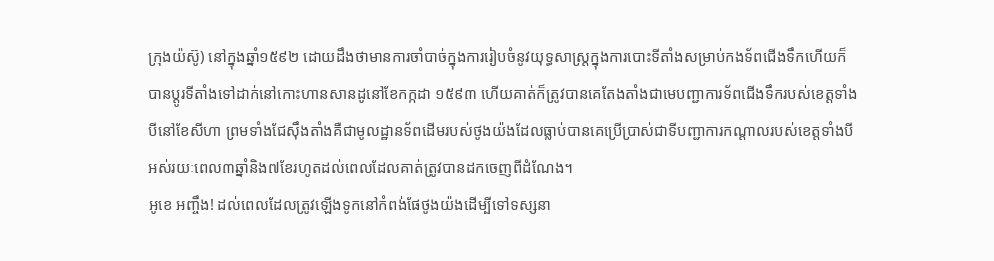ក្រុងយ៉ស៊ូ) នៅក្នុងឆ្នាំ១៥៩២ ដោយដឹងថាមានការចាំបាច់ក្នុងការរៀបចំនូវយុទ្ធសាស្រ្តក្នុងការបោះទីតាំងសម្រាប់កងទ័ពជើងទឹកហើយក៏បានប្តូរទីតាំងទៅដាក់នៅកោះហានសានដូនៅខែកក្កដា ១៥៩៣ ហើយគាត់ក៏ត្រូវបានគេតែងតាំងជាមេបញ្ជាការទ័ពជើងទឹករបស់ខេត្តទាំងបីនៅខែសីហា ព្រមទាំងជែស៊ឹងតាំងគឺជាមូលដ្ឋានទ័ពដើមរបស់ថូងយ៉ងដែលធ្លាប់បានគេប្រើប្រាស់ជាទីបញ្ជាការកណ្តាលរបស់ខេត្តទាំងបីអស់រយៈពេល៣ឆ្នាំនិង៧ខែរហូតដល់ពេលដែលគាត់ត្រូវបានដកចេញពីដំណែង។
អូខេ អញ្ចឹង! ដល់ពេលដែលត្រូវឡើងទូកនៅកំពង់ផែថូងយ៉ងដើម្បីទៅទស្សនា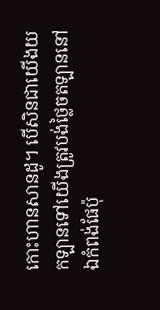កោះហានសានដូ។ បើសិនជាយើងយកឡានទៅយើងត្រូវបង់ថ្លៃចតឡាននៅឯកំពង់ផែប៉ុ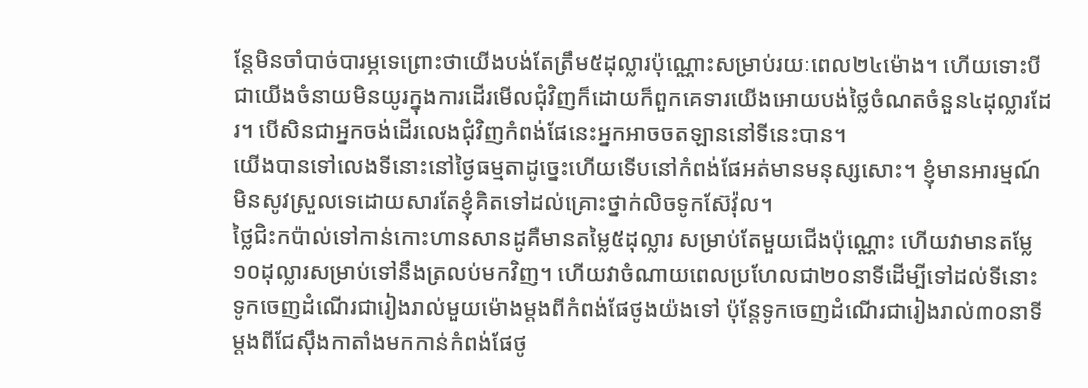ន្តែមិនចាំបាច់បារម្ភទេព្រោះថាយើងបង់តែត្រឹម៥ដុល្លារប៉ុណ្ណោះសម្រាប់រយៈពេល២៤ម៉ោង។ ហើយទោះបីជាយើងចំនាយមិនយូរក្នុងការដើរមើលជុំវិញក៏ដោយក៏ពួកគេទារយើងអោយបង់ថ្លៃចំណតចំនួន៤ដុល្លារដែរ។ បើសិនជាអ្នកចង់ដើរលេងជុំវិញកំពង់ផែនេះអ្នកអាចចតឡាននៅទីនេះបាន។
យើងបានទៅលេងទីនោះនៅថ្ងៃធម្មតាដូច្នេះហើយទើបនៅកំពង់ផែអត់មានមនុស្សសោះ។ ខ្ញុំមានអារម្មណ៍មិនសូវស្រួលទេដោយសារតែខ្ញុំគិតទៅដល់គ្រោះថ្នាក់លិចទូកស៊ែវ៉ុល។
ថ្លៃជិះកប៉ាល់ទៅកាន់កោះហានសានដូគឺមានតម្លៃ៥ដុល្លារ សម្រាប់តែមួយជើងប៉ុណ្ណោះ ហើយវាមានតម្លែ១០ដុល្លារសម្រាប់ទៅនឹងត្រលប់មកវិញ។ ហើយវាចំណាយពេលប្រហែលជា២០នាទីដើម្បីទៅដល់ទីនោះ ទូកចេញដំណើរជារៀងរាល់មួយម៉ោងម្តងពីកំពង់ផែថូងយ៉ងទៅ ប៉ុន្តែទូកចេញដំណើរជារៀងរាល់៣០នាទីម្តងពីជែស៊ឹងកាតាំងមកកាន់កំពង់ផែថូ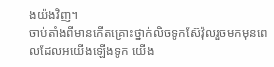ងយ៉ងវិញ។
ចាប់តាំងពីមានកើតគ្រោះថ្នាក់លិចទូកស៊ែវ៉ុលរួចមកមុនពេលដែលអយើងឡើងទូក យើង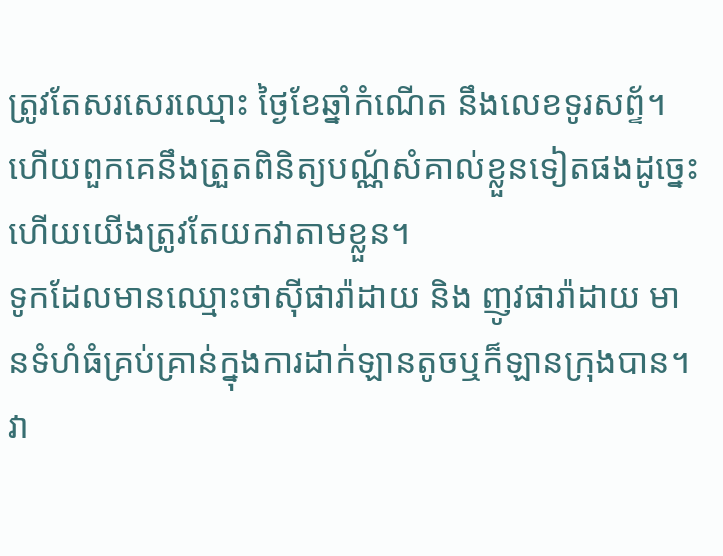ត្រូវតែសរសេរឈ្មោះ ថ្ងៃខែឆ្នាំកំណើត នឹងលេខទូរសព្ទ័។ ហើយពួកគេនឹងត្រួតពិនិត្យបណ្ណ័សំគាល់ខ្លួនទៀតផងដូច្នេះហើយយើងត្រូវតែយកវាតាមខ្លួន។
ទូកដែលមានឈ្មោះថាស៊ីផារ៉ាដាយ និង ញូវផារ៉ាដាយ មានទំហំធំគ្រប់គ្រាន់ក្នុងការដាក់ឡានតូចឬក៏ឡានក្រុងបាន។ វា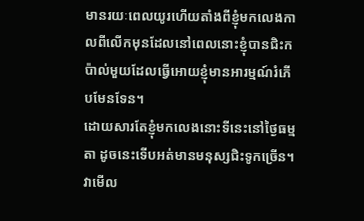មានរយៈពេលយូរហើយតាំងពីខ្ញុំមកលេងកាលពីលើកមុនដែលនៅពេលនោះខ្ញុំបានជិះកប៉ាល់មួយដែលធ្វើអោយខ្ញុំមានអារម្មណ៍រំភើបមែនទែន។
ដោយសារតែខ្ញុំមកលេងនោះទីនេះនៅថ្ងៃធម្មតា ដូចនេះទើបអត់មានមនុស្សជិះទូកច្រើន។វាមើល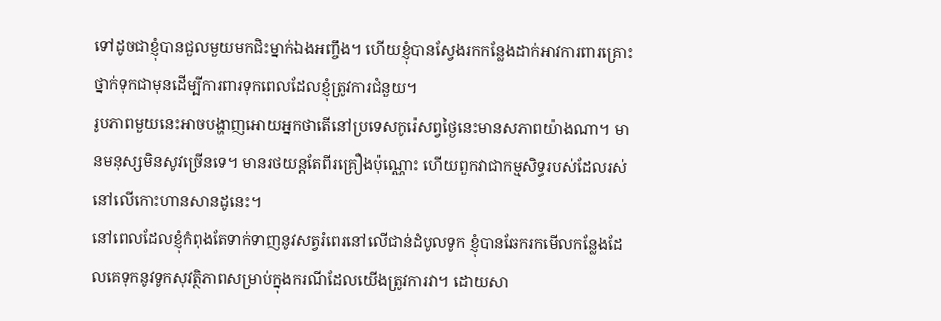ទៅដូចជាខ្ញុំបានជួលមួយមកជិះម្នាក់ឯងអញ្ចឹង។ ហើយខ្ញុំបានស្វែងរកកន្លែងដាក់អាវការពារគ្រោះថ្នាក់ទុកជាមុនដើម្បីការពារទុកពេលដែលខ្ញុំត្រូវការជំនួយ។
រូបភាពមួយនេះអាចបង្ហាញអោយអ្នកថាតើនៅប្រទេសកូរ៉េសព្វថ្ងៃនេះមានសភាពយ៉ាងណា។ មានមនុស្សមិនសូវច្រើនទេ។ មានរថយន្តតែពីរគ្រឿងប៉ុណ្ណោះ ហើយពួកវាជាកម្មសិទ្ធរបស់ដែលរស់នៅលើកោះហានសានដូនេះ។
នៅពេលដែលខ្ញុំកំពុងតែទាក់ទាញនូវសត្វរំពេរនៅលើជាន់ដំបូលទូក ខ្ញុំបានឆែករកមើលកន្លែងដែលគេទុកនូវទូកសុវត្ថិភាពសម្រាប់ក្នុងករណីដែលយើងត្រូវការវា។ ដោយសា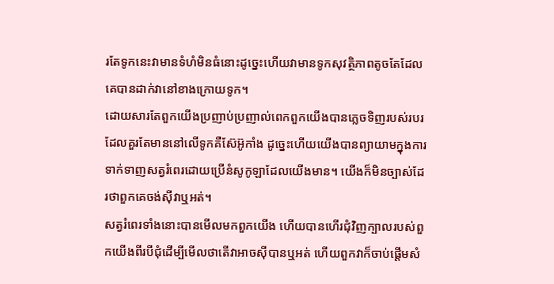រតែទូកនេះវាមានទំហំមិនធំនោះដូច្នេះហើយវាមានទូកសុវត្ថិភាពតូចតែដែលគេបានដាក់វានៅខាងក្រោយទូក។
ដោយសារតែពួកយើងប្រញាប់ប្រញាល់ពេកពួកយើងបានភ្លេចទិញរបស់របរដែលគួរតែមាននៅលើទូកគឺស៊ែអ៊ូកាំង ដូច្នេះហើយយើងបានព្យាយាមក្នុងការទាក់ទាញសត្វរំពេរដោយប្រើនំសូកូឡាដែលយើងមាន។ យើងក៏មិនច្បាស់ដែរថាពួកគេចង់ស៊ីវាឬអត់។
សត្វរំពេរទាំងនោះបានមើលមកពួកយើង ហើយបានហើរជុំវិញក្បាលរបស់ពួកយើងពីរបីជុំដើម្បីមើលថាតើវាអាចស៊ីបានឬអត់ ហើយពួកវាក៏ចាប់ផ្តើមសំ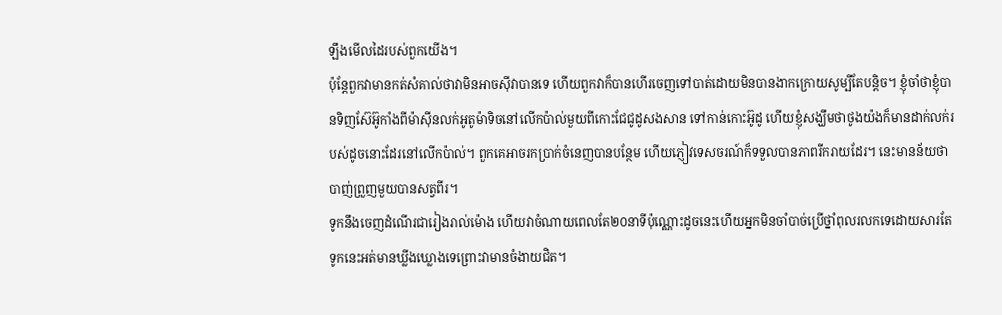ឡឹងមើលដៃរបស់ពួកយើង។
ប៉ុន្តែពួកវាមានកត់សំគាល់ថាវាមិនអាចស៊ីវាបានទេ ហើយពួកវាក៏បានហើរចេញទៅបាត់ដោយមិនបានងាកក្រោយសូម្បីតែបន្តិច។ ខ្ញុំចាំថាខ្ញុំបានទិញស៊ែអ៊ូកាំងពីម៉ាស៊ីនលក់អូតូម៉ាទិចនៅលើកប៉ាល់មួយពីកោះជែជូដូសងសាន ទៅកាន់កោះអ៊ូដូ ហើយខ្ញុំសង្ឃឹមថាថូងយ៉ងក៏មានដាក់លក់របស់ដូចនោះដែរនៅលើកប៉ាល់។ ពួកគេអាចរកប្រាក់ចំនេញបានបន្ថែម ហើយភ្ញៀវទេសចរណ៍ក៏ទទួលបានភាពរីករាយដែរ។ នេះមានន័យថាបាញ់ព្រួញមួយបានសត្វពីរ។
ទូកនឹងចេញដំណើរជារៀងរាល់ម៉ោង ហើយវាចំណាយពេលតែ២០នាទីប៉ុណ្ណោះដូចនេះហើយអ្នកមិនចាំបាច់ប្រើថ្នាំពុលរលកទេដោយសារតែទូកនេះអត់មានឃ្លីងឃ្លោងទេព្រោះវាមានចំងាយជិត។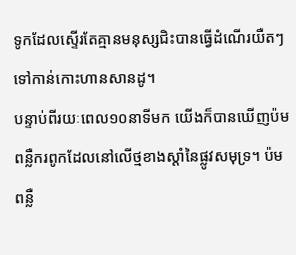ទូកដែលស្ទើរតែគ្មានមនុស្សជិះបានធ្វើដំណើរយឺតៗទៅកាន់កោះហានសានដូ។
បន្ទាប់ពីរយៈពេល១០នាទីមក យើងក៏បានឃើញប៉មពន្លឺករពូកដែលនៅលើថ្មខាងស្តាំនៃផ្លូវសមុទ្រ។ ប៉មពន្លឺ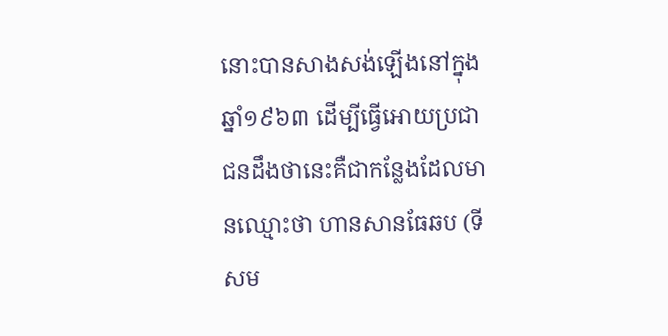នោះបានសាងសង់ឡើងនៅក្នុងឆ្នាំ១៩៦៣ ដើម្បីធ្វើអោយប្រជាជនដឹងថានេះគឺជាកន្លែងដែលមានឈ្មោះថា ហានសានធែឆប (ទីសម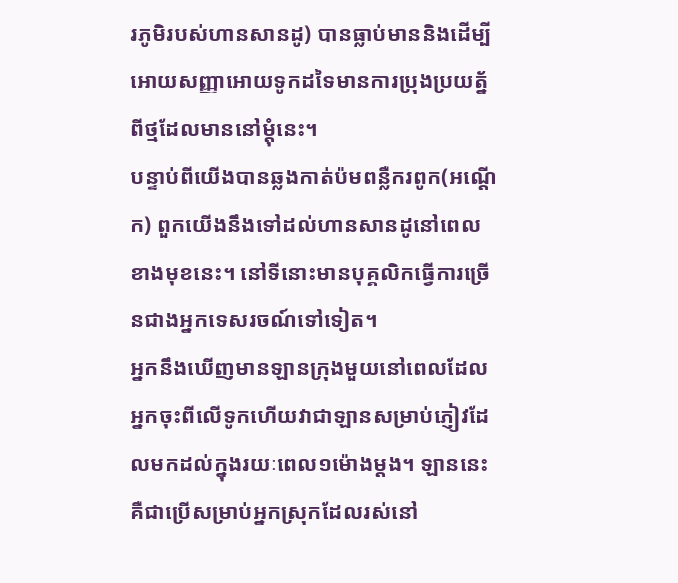រភូមិរបស់ហានសានដូ) បានធ្លាប់មាននិងដើម្បីអោយសញ្ញាអោយទូកដទៃមានការប្រុងប្រយត្ន័ពីថ្មដែលមាននៅម្តុំនេះ។
បន្ទាប់ពីយើងបានឆ្លងកាត់ប៉មពន្លឺករពូក(អណ្តើក) ពួកយើងនឹងទៅដល់ហានសានដូនៅពេលខាងមុខនេះ។ នៅទីនោះមានបុគ្គលិកធ្វើការច្រើនជាងអ្នកទេសរចណ៍ទៅទៀត។
អ្នកនឹងឃើញមានឡានក្រុងមួយនៅពេលដែលអ្នកចុះពីលើទូកហើយវាជាឡានសម្រាប់ភ្ញៀវដែលមកដល់ក្នុងរយៈពេល១ម៉ោងម្តង។ ឡាននេះគឺជាប្រើសម្រាប់អ្នកស្រុកដែលរស់នៅ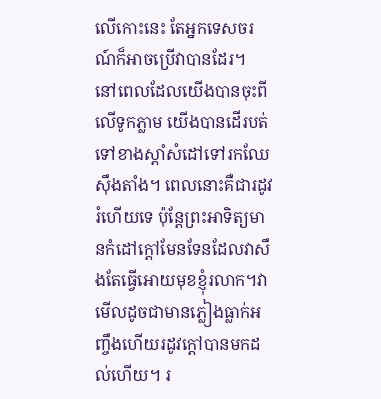លើកោះនេះ តែអ្នកទេសចរណ៍ក៏អាចប្រើវាបានដែរ។
នៅពេលដែលយើងបានចុះពីលើទូកភ្លាម យើងបានដើរបត់ទៅខាងស្តាំសំដៅទៅរកឈែស៊ឹងតាំង។ ពេលនោះគឺជារដូវរំហើយទេ ប៉ុន្តែព្រះអាទិត្យមានកំដៅក្តៅមែនទែនដែលវាសឹងតែធ្វើអោយមុខខ្ញុំរលាក។វាមើលដូចជាមានភ្លៀងធ្លាក់អញ្ចឹងហើយរដូវក្តៅបានមកដល់ហើយ។ រ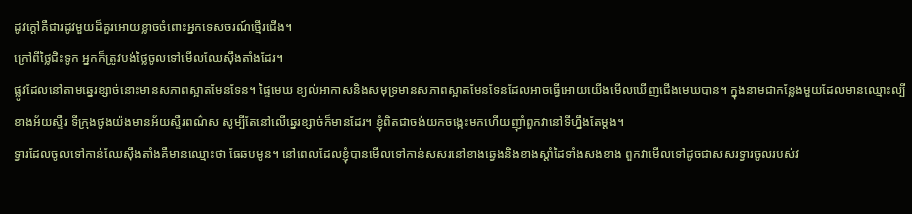ដូវក្តៅគឺជារដូវមួយដ៏គួរអោយខ្លាចចំពោះអ្នកទេសចរណ៍ថ្មើរជើង។
ក្រៅពីថ្លៃជិះទូក អ្នកក៏ត្រូវបង់ថ្លៃចូលទៅមើលឈែស៊ឹងតាំងដែរ។
ផ្លូវដែលនៅតាមឆ្នេរខ្សាច់នោះមានសភាពស្អាតមែនទែន។ ផ្ទៃមេឃ ខ្យល់អាកាសនិងសមុទ្រមានសភាពស្អាតមែនទែនដែលអាចធ្វើអោយយើងមើលឃើញជើងមេឃបាន។ ក្នុងនាមជាកន្លែងមួយដែលមានឈ្មោះល្បីខាងអ័យស្ទឺរ ទីក្រុងថូងយ៉ងមានអ័យស្ទឺរពណ៌ស សូម្បីតែនៅលើឆ្នេរខ្សាច់ក៏មានដែរ។ ខ្ញុំពិតជាចង់យកចង្កេះមកហើយញ៉ាំពួកវានៅទីហ្នឹងតែម្តង។
ទ្វារដែលចូលទៅកាន់ឈែស៊ឹងតាំងគឺមានឈ្មោះថា ធែឆបមូន។ នៅពេលដែលខ្ញុំបានមើលទៅកាន់សសរនៅខាងឆ្វេងនិងខាងស្តាំដៃទាំងសងខាង ពួកវាមើលទៅដូចជាសសរទ្វារចូលរបស់វ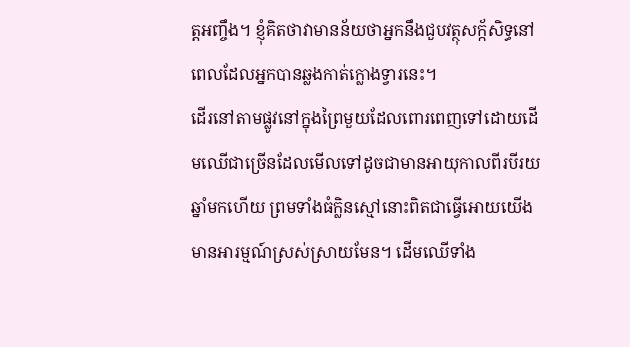ត្តអញ្ចឹង។ ខ្ញុំគិតថាវាមានន័យថាអ្នកនឹងជួបវត្ថុសក្ក័សិទ្ធនៅពេលដែលអ្នកបានឆ្លងកាត់ក្លោងទ្វារនេះ។
ដើរនៅតាមផ្លូវនៅក្នុងព្រៃមួយដែលពោរពេញទៅដោយដើមឈើជាច្រើនដែលមើលទៅដូចជាមានអាយុកាលពីរបីរយឆ្នាំមកហើយ ព្រមទាំងធំក្លិនស្មៅនោះពិតជាធ្វើអោយយើងមានអារម្មណ៍ស្រស់ស្រាយមែន។ ដើមឈើទាំង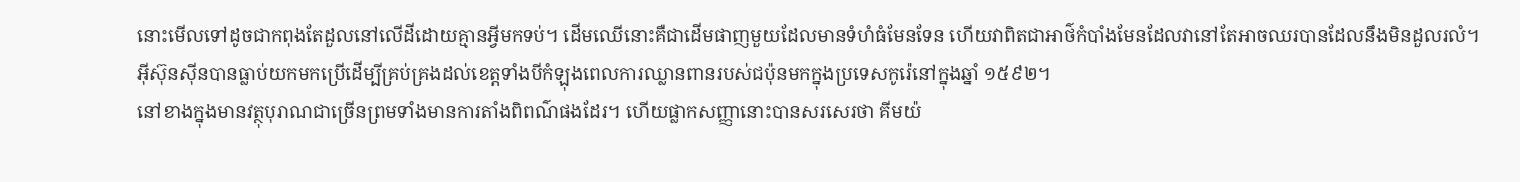នោះមើលទៅដូចជាកពុងតែដួលនៅលើដីដោយគ្មានអ្វីមកទប់។ ដើមឈើនោះគឺជាដើមផាញមួយដែលមានទំហំធំមែនទែន ហើយវាពិតជាអាថ៌កំបាំងមែនដែលវានៅតែអាចឈរបានដែលនឹងមិនដួលរលំ។
អ៊ីស៊ុនស៊ីនបានធ្លាប់យកមកប្រើដើម្បីគ្រប់គ្រងដល់ខេត្តទាំងបីកំឡុងពេលការឈ្លានពានរបស់ជប៉ុនមកក្នុងប្រទេសកូរ៉េនៅក្នុងឆ្នាំ ១៥៩២។
នៅខាងក្នុងមានវត្ថុបុរាណជាច្រើនព្រមទាំងមានការតាំងពិពណ៌ផងដែរ។ ហើយផ្លាកសញ្ញានោះបានសរសេរថា គីមយ៉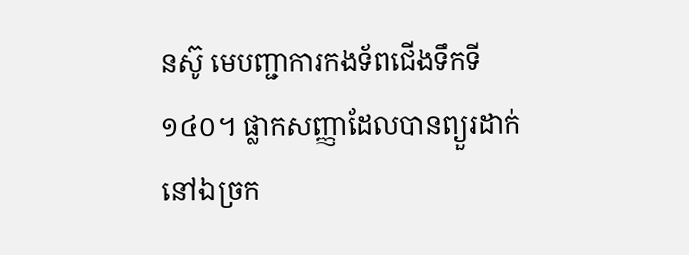នស៊ូ មេបញ្ជាការកងទ័ពជើងទឹកទី១៤០។ ផ្លាកសញ្ញាដែលបានព្យួរដាក់នៅឯច្រក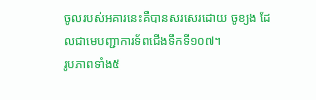ចូលរបស់អគារនេះគឺបានសរសេរដោយ ចូខ្យង ដែលជាមេបញ្ជាការទ័ពជើងទឹកទី១០៧។
រូបភាពទាំង៥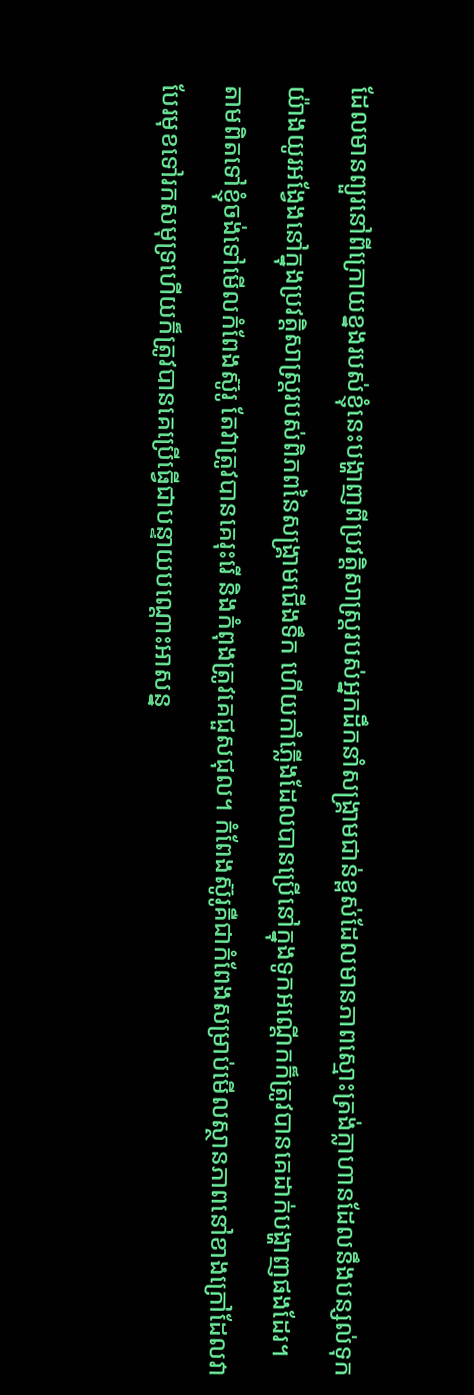ដែលមានព្យួរនៅពីក្រោយខ្នងរបស់ខ្ញុំនេះបង្ហាញពីប្រវត្តិសាស្រ្តរបស់អ្នកដឹកនាំសង្រ្គាមជាន់ខ្ពស់ដែលមានភាពស្មោះត្រង់ក្លាហានដែលនឹងបន្សល់ទុកយ៉ាងយូរអង្វែងនៅក្នុងប្រវត្តិសាស្រ្តរបស់ពិភពនៃសង្រ្គាមជើងទឹក ហើយកាំភ្លើងដែលបានប្រើនៅក្នុងទូកអណ្តើកក៏ត្រូវបានគេដាក់បង្ហាញផងដែរ។
តាមពិតទៅខ្ញុំចង់ទៅមើលកំពែងស៊ូរូ តែវាត្រូវបានគេរុះរើ និងកំពុងត្រូវគេជួសជុល។ កំពែងស៊ូរូគឺជាកំពែងសម្រាប់មើលស្ថានភាពនៅខាងក្រៅដែលវាបែរមុខទៅរកសមុទ្រហើយក៏ត្រូវបានគេប្រើធ្វើជាបន្ទាយបណ្តោះអាសន្ន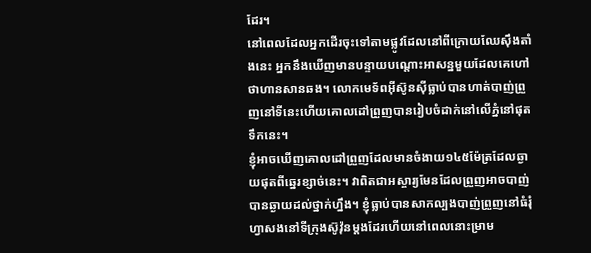ដែរ។
នៅពេលដែលអ្នកដើរចុះទៅតាមផ្លូវដែលនៅពីក្រោយឈែស៊ឹងតាំងនេះ អ្នកនឹងឃើញមានបន្ទាយបណ្តោះអាសន្នមួយដែលគេហៅថាហានសានឆង។ លោកមេទ័ពអ៊ីស៊ូនស៊ីធ្លាប់បានហាត់បាញ់ព្រួញនៅទីនេះហើយគោលដៅព្រួញបានរៀបចំដាក់នៅលើភ្នំនៅផុតទឹកនេះ។
ខ្ញុំអាចឃើញគោលដៅព្រួញដែលមានចំងាយ១៤៥ម៉ែត្រដែលឆ្ងាយផុតពីឆ្នេរខ្សាច់នេះ។ វាពិតជាអស្ចារ្យមែនដែលព្រួញអាចបាញ់បានឆ្ងាយដល់ថ្នាក់ហ្នឹង។ ខ្ញុំធ្លាប់បានសាកល្បងបាញ់ព្រួញនៅធំរុំហ្វាសងនៅទីក្រុងស៊ូវ៉ុនម្តងដែរហើយនៅពេលនោះម្រាម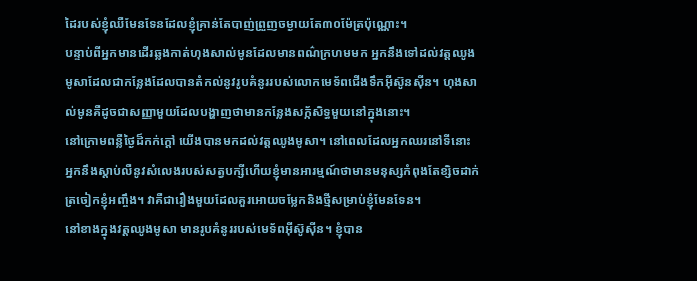ដៃរបស់ខ្ញុំឈឺមែនទែនដែលខ្ញុំគ្រាន់តែបាញ់ព្រួញចម្ងាយតែ៣០ម៉ែត្រប៉ុណ្ណោះ។
បន្ទាប់ពីអ្នកមានដើរឆ្លងកាត់ហុងសាល់មូនដែលមានពណ៌ក្រហមមក អ្នកនឹងទៅដល់វត្តឈូងមូសាដែលជាកន្លែងដែលបានតំកល់នូវរូបគំនូររបស់លោកមេទ័ពជើងទឹកអ៊ីស៊ូនស៊ីន។ ហុងសាល់មូនគឺដូចជាសញ្ញាមួយដែលបង្ហាញថាមានកន្លែងសក្ក័សិទ្ធមួយនៅក្នុងនោះ។
នៅក្រោមពន្លឺថ្ងៃដ៏កក់ក្តៅ យើងបានមកដល់វត្តឈូងមូសា។ នៅពេលដែលអ្នកឈរនៅទីនោះ អ្នកនឹងស្តាប់លឺនូវសំលេងរបស់សត្វបក្សីហើយខ្ញុំមានអារម្មណ៍ថាមានមនុស្សកំពុងតែខ្សិចដាក់ត្រចៀកខ្ញុំអញ្ចឹង។ វាគឺជារឿងមួយដែលគួរអោយចម្លែកនិងថ្មីសម្រាប់ខ្ញុំមែនទែន។
នៅខាងក្នុងវត្តឈូងមូសា មានរូបគំនូររបស់មេទ័ពអ៊ីស៊ូស៊ីន។ ខ្ញុំបាន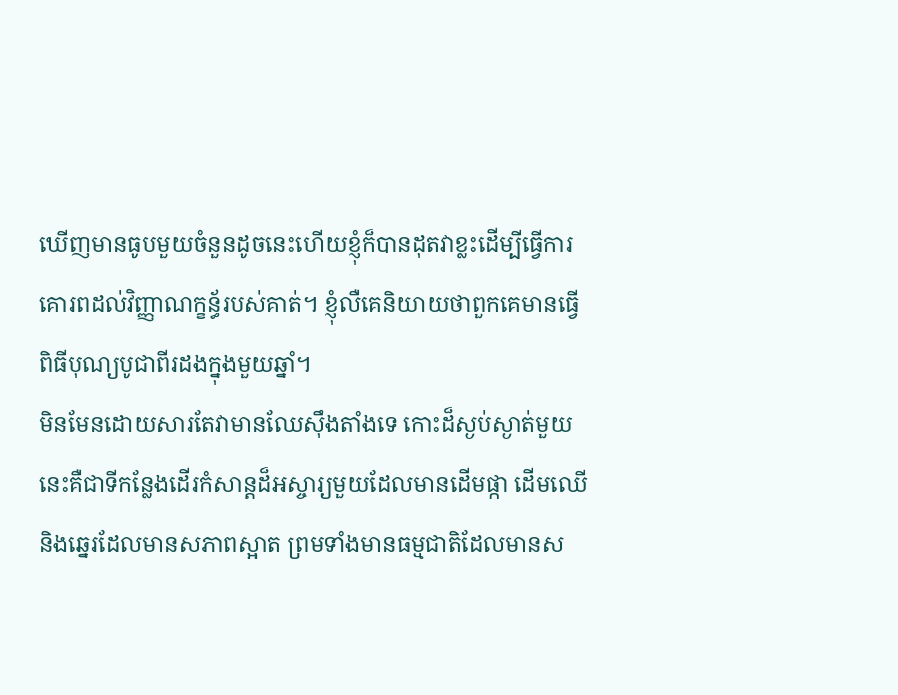ឃើញមានធូបមួយចំនួនដូចនេះហើយខ្ញុំក៏បានដុតវាខ្លះដើម្បីធ្វើការគោរពដល់វិញ្ញាណក្ខន័្ធរបស់គាត់។ ខ្ញុំលឺគេនិយាយថាពួកគេមានធ្វើពិធីបុណ្យបូជាពីរដងក្នុងមួយឆ្នាំ។
មិនមែនដោយសារតែវាមានឈែស៊ឹងតាំងទេ កោះដ៏ស្ងប់ស្ងាត់មួយនេះគឺជាទីកន្លែងដើរកំសាន្តដ៏អស្ចារ្យមួយដែលមានដើមផ្កា ដើមឈើ និងឆ្នេរដែលមានសភាពស្អាត ព្រមទាំងមានធម្មជាតិដែលមានស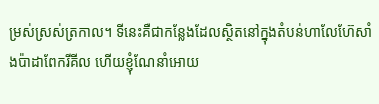ម្រស់ស្រស់ត្រកាល។ ទីនេះគឺជាកន្លែងដែលស្ថិតនៅក្នុងតំបន់ហាលែហ៊ែសាំងប៉ាដាពែករីគីល ហើយខ្ញុំណែនាំអោយ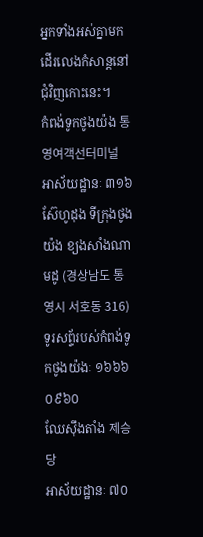អ្នកទាំងអស់គ្នាមកដើរលេងកំសាន្តនៅជុំវិញកោះនេះ។
កំពង់ទូកថូងយ៉ង 통영여객선터미널
អាស័យដ្ឋានៈ ៣១៦ ស៊ែហូដុង ទីក្រុងថូងយ៉ង ខ្យងសាំងណាមដូ (경상남도 통영시 서호동 316)
ទូរសព្ទ័របស់កំពង់ទូកថូងយ៉ងៈ ១៦៦៦ ០៩៦០
ឈែស៊ឹងតាំង 제승당
អាស័យដ្ឋានៈ ៧០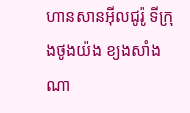ហានសានអ៊ីលជូរ៉ូ ទីក្រុងថូងយ៉ង ខ្យងសាំងណា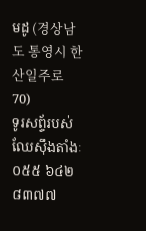មដូ (경상남도 통영시 한산일주로 70)
ទូរសព្ទ័របស់ឈែស៊ឹងតាំងៈ ០៥៥ ៦៤២ ៨៣៧៧